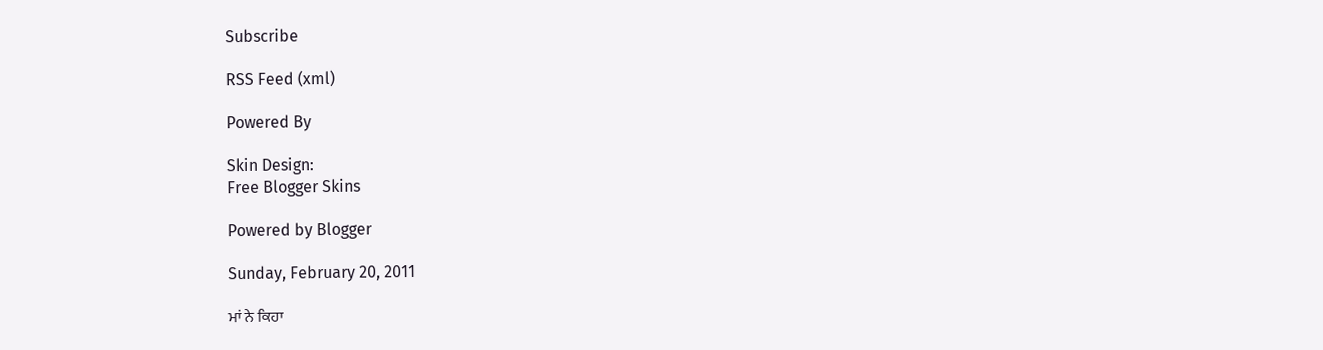Subscribe

RSS Feed (xml)

Powered By

Skin Design:
Free Blogger Skins

Powered by Blogger

Sunday, February 20, 2011

ਮਾਂ ਨੇ ਕਿਹਾ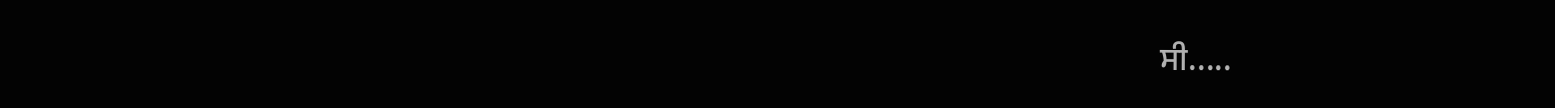ਸੀ.....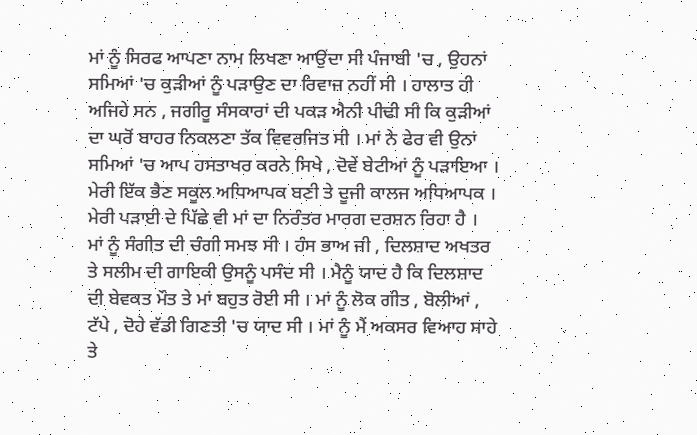ਮਾਂ ਨੂੰ ਸਿਰਫ ਆਪਣਾ ਨਾਮ ਲਿਖਣਾ ਆਉਂਦਾ ਸੀ ਪੰਜਾਬੀ 'ਚ , ਉਹਨਾਂ ਸਮਿਆਂ 'ਚ ਕੁੜੀਆਂ ਨੂੰ ਪੜਾਉਣ ਦਾ ਰਿਵਾਜ਼ ਨਹੀਂ ਸੀ । ਹਾਲਾਤ ਹੀ ਅਜਿਹੇ ਸਨ , ਜਗੀਰੂ ਸੰਸਕਾਰਾਂ ਦੀ ਪਕੜ ਐਨੀ ਪੀਢੀ ਸੀ ਕਿ ਕੁੜੀਆਂ ਦਾ ਘਰੋਂ ਬਾਹਰ ਨਿਕਲਣਾ ਤੱਕ ਵਿਵਰਜਿਤ ਸੀ । ਮਾਂ ਨੇ ਫੇਰ ਵੀ ਉਨਾਂ ਸਮਿਆਂ 'ਚ ਆਪ ਹਸਤਾਖਰ ਕਰਨੇ ਸਿਖੇ , ਦੋਵੇਂ ਬੇਟੀਆਂ ਨੂੰ ਪੜਾਇਆ । ਮੇਰੀ ਇੱਕ ਭੈਣ ਸਕੂਲ ਅਧਿਆਪਕ ਬਣੀ ਤੇ ਦੂਜੀ ਕਾਲਜ ਅਧਿਆਪਕ । ਮੇਰੀ ਪੜਾਈ ਦੇ ਪਿੱਛੇ ਵੀ ਮਾਂ ਦਾ ਨਿਰੰਤਰ ਮਾਰਗ ਦਰਸ਼ਨ ਰਿਹਾ ਹੈ ।
ਮਾਂ ਨੂੰ ਸੰਗੀਤ ਦੀ ਚੰਗੀ ਸਮਝ ਸੀ । ਹੰਸ ਭਾਅ ਜੀ , ਦਿਲਸ਼ਾਦ ਅਖਤਰ ਤੇ ਸਲੀਮ ਦੀ ਗਾਇਕੀ ਉਸਨੂੰ ਪਸੰਦ ਸੀ । ਮੈਨੂੰ ਯਾਦ ਹੈ ਕਿ ਦਿਲਸ਼ਾਦ ਦੀ ਬੇਵਕਤ ਮੌਤ ਤੇ ਮਾਂ ਬਹੁਤ ਰੋਈ ਸੀ । ਮਾਂ ਨੂੰ ਲੋਕ ਗੀਤ , ਬੋਲੀਆਂ , ਟੱਪੇ , ਦੋਹੇ ਵੱਡੀ ਗਿਣਤੀ 'ਚ ਯਾਦ ਸੀ । ਮਾਂ ਨੂੰ ਮੈਂ ਅਕਸਰ ਵਿਆਹ ਸਾਹੇ ਤੇ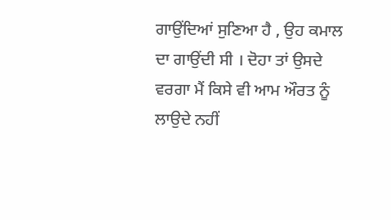ਗਾਉਂਦਿਆਂ ਸੁਣਿਆ ਹੈ , ਉਹ ਕਮਾਲ ਦਾ ਗਾਉਂਦੀ ਸੀ । ਦੋਹਾ ਤਾਂ ਉਸਦੇ ਵਰਗਾ ਮੈਂ ਕਿਸੇ ਵੀ ਆਮ ਔਰਤ ਨੂੰ ਲਾਉਦੇ ਨਹੀਂ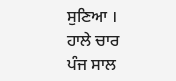ਸੁਣਿਆ । ਹਾਲੇ ਚਾਰ ਪੰਜ ਸਾਲ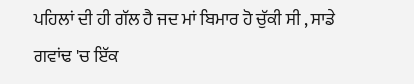ਪਹਿਲਾਂ ਦੀ ਹੀ ਗੱਲ ਹੈ ਜਦ ਮਾਂ ਬਿਮਾਰ ਹੋ ਚੁੱਕੀ ਸੀ , ਸਾਡੇ ਗਵਾਂਢ 'ਚ ਇੱਕ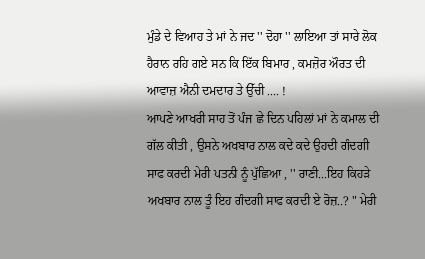ਮੁੰਡੇ ਦੇ ਵਿਆਹ ਤੇ ਮਾਂ ਨੇ ਜਦ '' ਦੋਹਾ '' ਲਾਇਆ ਤਾਂ ਸਾਰੇ ਲੋਕ ਹੈਰਾਨ ਰਹਿ ਗਏ ਸਨ ਕਿ ਇੱਕ ਬਿਮਾਰ , ਕਮਜ਼ੋਰ ਔਰਤ ਦੀ ਆਵਾਜ਼ ਐਨੀ ਦਮਦਾਰ ਤੇ ਉੱਚੀ .... !
ਆਪਣੇ ਆਖਰੀ ਸਾਹ ਤੋਂ ਪੰਜ ਛੇ ਦਿਨ ਪਹਿਲਾਂ ਮਾਂ ਨੇ ਕਮਾਲ ਦੀ ਗੱਲ ਕੀਤੀ , ਉਸਨੇ ਅਖਬਾਰ ਨਾਲ ਕਦੇ ਕਦੇ ਉਹਦੀ ਗੰਦਗੀ ਸਾਫ ਕਰਦੀ ਮੇਰੀ ਪਤਨੀ ਨੂੰ ਪੁੱਛਿਆ , '' ਰਾਣੀ...ਇਹ ਕਿਹੜੇ ਅਖਬਾਰ ਨਾਲ ਤੂੰ ਇਹ ਗੰਦਗੀ ਸਾਫ ਕਰਦੀ ਏ ਰੋਜ਼..? " ਮੇਰੀ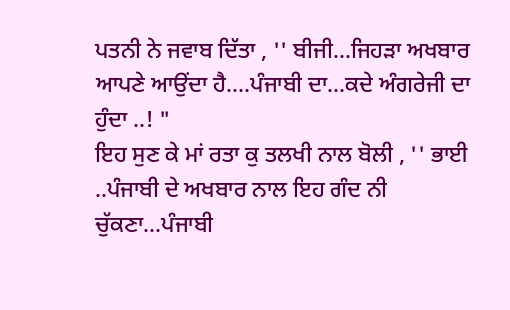ਪਤਨੀ ਨੇ ਜਵਾਬ ਦਿੱਤਾ , '' ਬੀਜੀ...ਜਿਹੜਾ ਅਖਬਾਰ ਆਪਣੇ ਆਉਂਦਾ ਹੈ....ਪੰਜਾਬੀ ਦਾ...ਕਦੇ ਅੰਗਰੇਜੀ ਦਾ ਹੁੰਦਾ ..! "
ਇਹ ਸੁਣ ਕੇ ਮਾਂ ਰਤਾ ਕੁ ਤਲਖੀ ਨਾਲ ਬੋਲੀ , '' ਭਾਈ ..ਪੰਜਾਬੀ ਦੇ ਅਖਬਾਰ ਨਾਲ ਇਹ ਗੰਦ ਨੀ ਚੁੱਕਣਾ...ਪੰਜਾਬੀ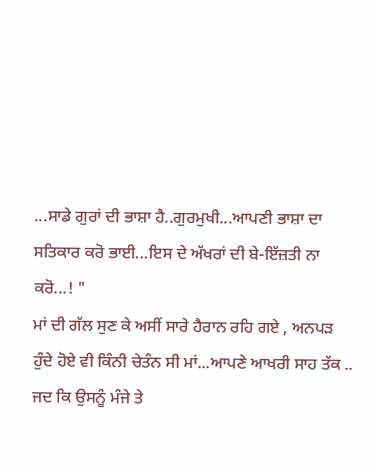...ਸਾਡੇ ਗੁਰਾਂ ਦੀ ਭਾਸ਼ਾ ਹੈ..ਗੁਰਮੁਖੀ...ਆਪਣੀ ਭਾਸ਼ਾ ਦਾ ਸਤਿਕਾਰ ਕਰੋ ਭਾਈ...ਇਸ ਦੇ ਅੱਖਰਾਂ ਦੀ ਬੇ-ਇੱਜ਼ਤੀ ਨਾ ਕਰੋ...! "
ਮਾਂ ਦੀ ਗੱਲ ਸੁਣ ਕੇ ਅਸੀਂ ਸਾਰੇ ਹੈਰਾਨ ਰਹਿ ਗਏ , ਅਨਪੜ ਹੁੰਦੇ ਹੋਏ ਵੀ ਕਿੰਨੀ ਚੇਤੰਨ ਸੀ ਮਾਂ...ਆਪਣੇ ਆਖਰੀ ਸਾਹ ਤੱਕ .. ਜਦ ਕਿ ਉਸਨੂੰ ਮੰਜੇ ਤੇ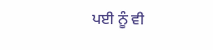ਪਈ ਨੂੰ ਵੀ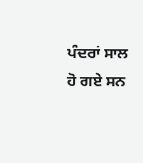ਪੰਦਰਾਂ ਸਾਲ ਹੋ ਗਏ ਸਨ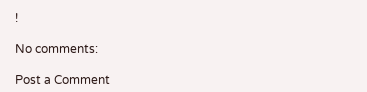!

No comments:

Post a Comment